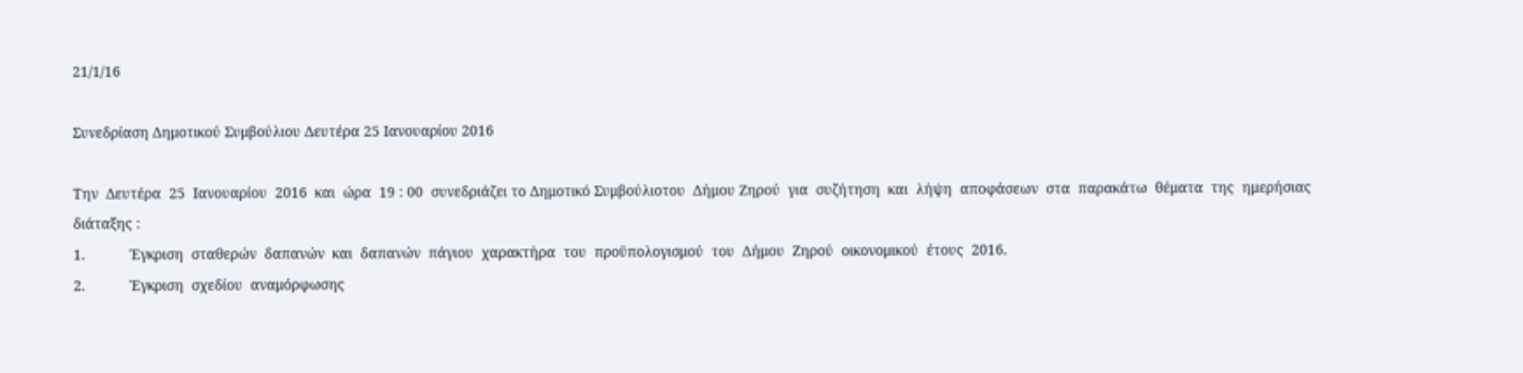21/1/16

Συνεδρίαση Δημοτικού Συμβούλιου Δευτέρα 25 Ιανουαρίου 2016

Tην  Δευτέρα  25  Ιανουαρίου  2016  και  ώρα  19 : 00  συνεδριάζει το Δημοτικό Συμβούλιοτου  Δήμου Ζηρού  για  συζήτηση  και  λήψη  αποφάσεων  στα  παρακάτω  θέματα  της  ημερήσιας  διάταξης :
1.           Έγκριση  σταθερών  δαπανών  και  δαπανών  πάγιου  χαρακτήρα  του  προϋπολογισμού  του  Δήμου  Ζηρού  οικονομικού  έτους  2016.
2.           Έγκριση  σχεδίου  αναμόρφωσης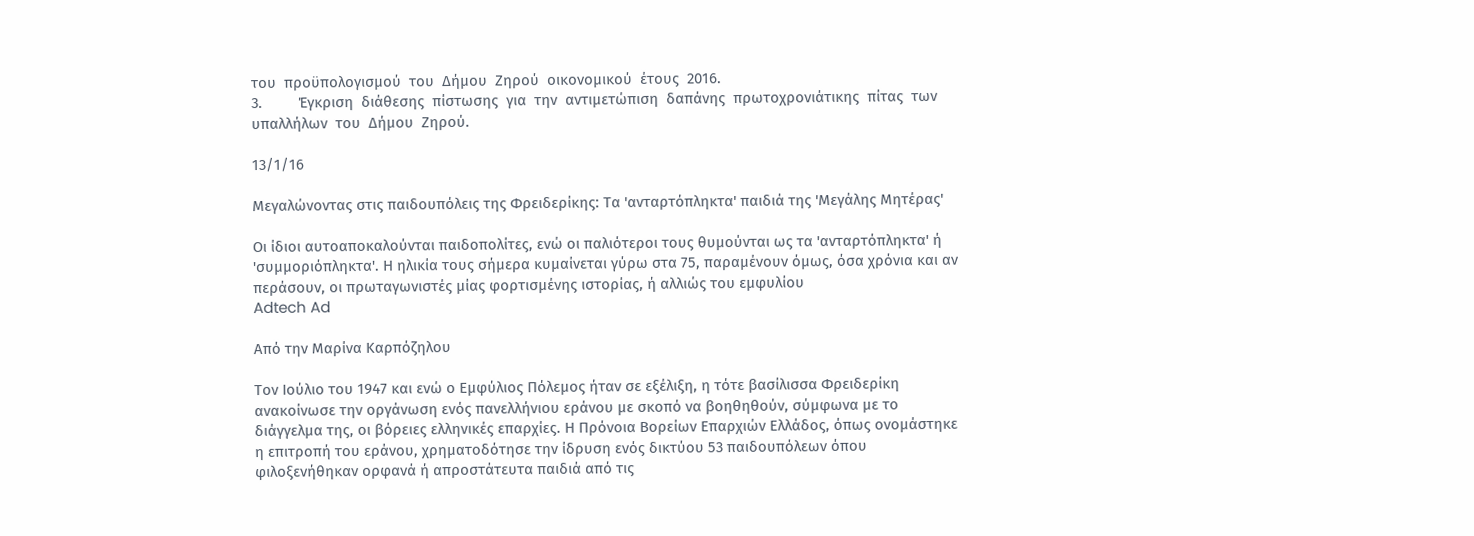του  προϋπολογισμού  του  Δήμου  Ζηρού  οικονομικού  έτους  2016.
3.         Έγκριση  διάθεσης  πίστωσης  για  την  αντιμετώπιση  δαπάνης  πρωτοχρονιάτικης  πίτας  των  υπαλλήλων  του  Δήμου  Ζηρού.

13/1/16

Μεγαλώνοντας στις παιδουπόλεις της Φρειδερίκης: Τα 'ανταρτόπληκτα' παιδιά της 'Μεγάλης Μητέρας'

Οι ίδιοι αυτοαποκαλούνται παιδοπολίτες, ενώ οι παλιότεροι τους θυμούνται ως τα 'ανταρτόπληκτα' ή 'συμμοριόπληκτα'. Η ηλικία τους σήμερα κυμαίνεται γύρω στα 75, παραμένουν όμως, όσα χρόνια και αν περάσουν, οι πρωταγωνιστές μίας φορτισμένης ιστορίας, ή αλλιώς του εμφυλίου
Adtech Ad

Από την Μαρίνα Καρπόζηλου

Τον Ιούλιο του 1947 και ενώ ο Εμφύλιος Πόλεμος ήταν σε εξέλιξη, η τότε βασίλισσα Φρειδερίκη ανακοίνωσε την οργάνωση ενός πανελλήνιου εράνου με σκοπό να βοηθηθούν, σύμφωνα με το διάγγελμα της, οι βόρειες ελληνικές επαρχίες. Η Πρόνοια Βορείων Επαρχιών Ελλάδος, όπως ονομάστηκε η επιτροπή του εράνου, χρηματοδότησε την ίδρυση ενός δικτύου 53 παιδουπόλεων όπου φιλοξενήθηκαν ορφανά ή απροστάτευτα παιδιά από τις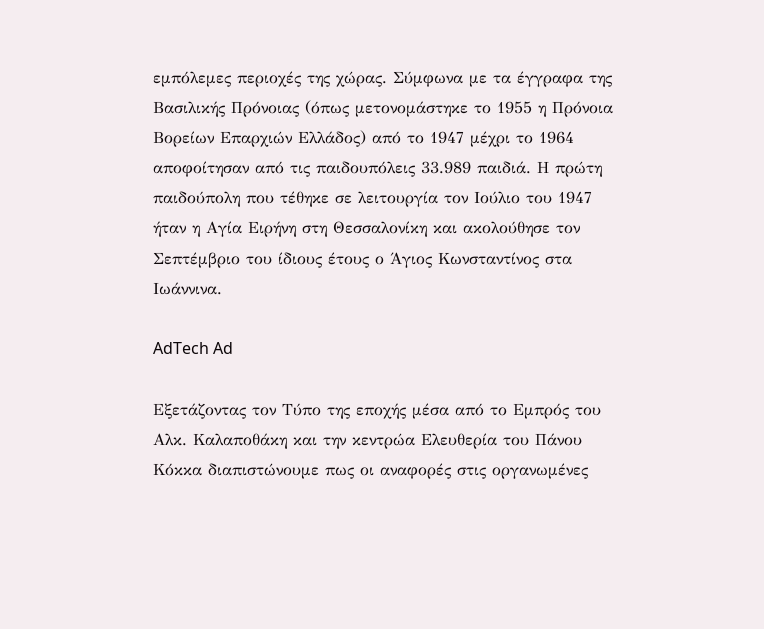εμπόλεμες περιοχές της χώρας. Σύμφωνα με τα έγγραφα της Βασιλικής Πρόνοιας (όπως μετονομάστηκε το 1955 η Πρόνοια Βορείων Επαρχιών Ελλάδος) από το 1947 μέχρι το 1964 αποφοίτησαν από τις παιδουπόλεις 33.989 παιδιά. Η πρώτη παιδούπολη που τέθηκε σε λειτουργία τον Ιούλιο του 1947 ήταν η Αγία Ειρήνη στη Θεσσαλονίκη και ακολούθησε τον Σεπτέμβριο του ίδιους έτους ο Άγιος Κωνσταντίνος στα Ιωάννινα.

AdTech Ad

Εξετάζοντας τον Τύπο της εποχής μέσα από το Εμπρός του Αλκ. Καλαποθάκη και την κεντρώα Ελευθερία του Πάνου Κόκκα διαπιστώνουμε πως οι αναφορές στις οργανωμένες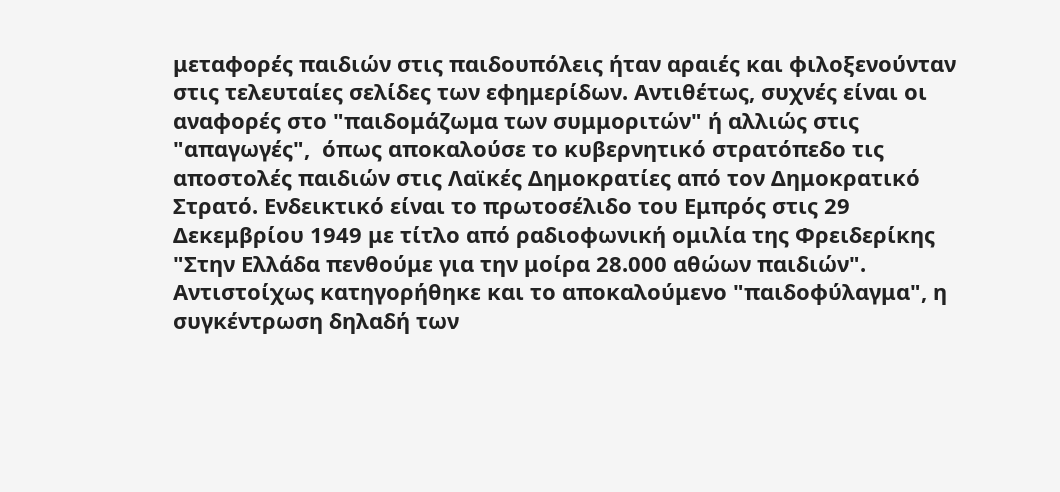μεταφορές παιδιών στις παιδουπόλεις ήταν αραιές και φιλοξενούνταν στις τελευταίες σελίδες των εφημερίδων. Αντιθέτως, συχνές είναι οι αναφορές στο "παιδομάζωμα των συμμοριτών" ή αλλιώς στις "απαγωγές",  όπως αποκαλούσε το κυβερνητικό στρατόπεδο τις αποστολές παιδιών στις Λαϊκές Δημοκρατίες από τον Δημοκρατικό Στρατό. Ενδεικτικό είναι το πρωτοσέλιδο του Εμπρός στις 29 Δεκεμβρίου 1949 με τίτλο από ραδιοφωνική ομιλία της Φρειδερίκης "Στην Ελλάδα πενθούμε για την μοίρα 28.000 αθώων παιδιών".
Αντιστοίχως κατηγορήθηκε και το αποκαλούμενο "παιδοφύλαγμα", η συγκέντρωση δηλαδή των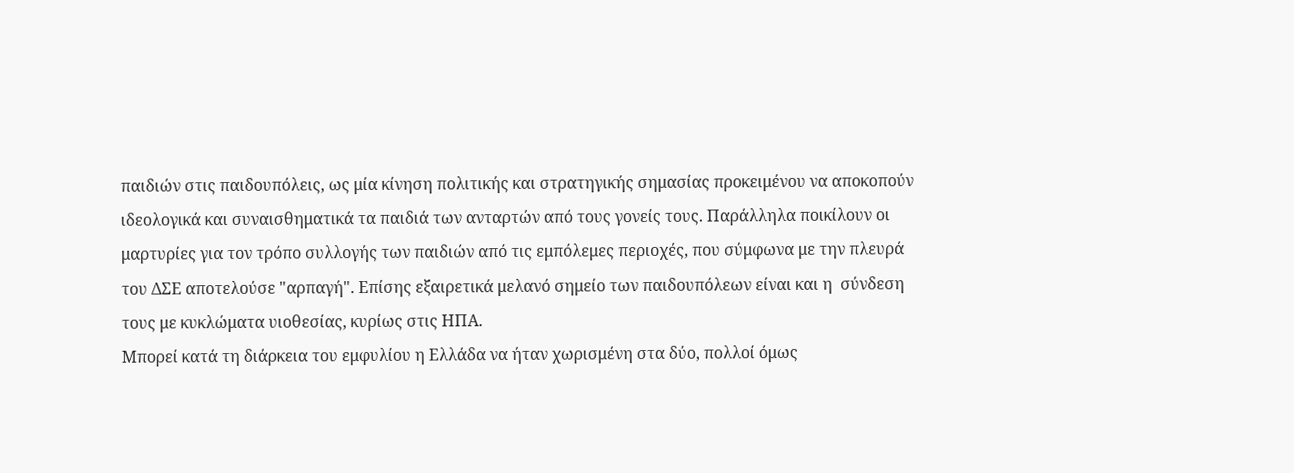παιδιών στις παιδουπόλεις, ως μία κίνηση πολιτικής και στρατηγικής σημασίας προκειμένου να αποκοπούν ιδεολογικά και συναισθηματικά τα παιδιά των ανταρτών από τους γονείς τους. Παράλληλα ποικίλουν οι μαρτυρίες για τον τρόπο συλλογής των παιδιών από τις εμπόλεμες περιοχές, που σύμφωνα με την πλευρά του ΔΣΕ αποτελούσε "αρπαγή". Επίσης εξαιρετικά μελανό σημείο των παιδουπόλεων είναι και η  σύνδεση τους με κυκλώματα υιοθεσίας, κυρίως στις ΗΠΑ.
Μπορεί κατά τη διάρκεια του εμφυλίου η Ελλάδα να ήταν χωρισμένη στα δύο, πολλοί όμως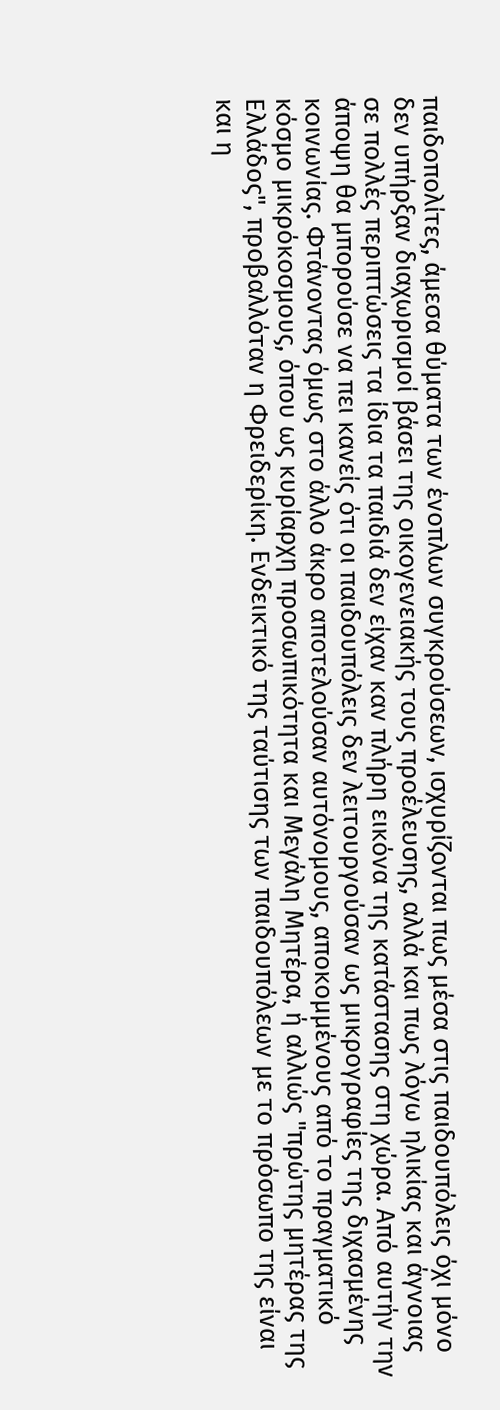παιδοπολίτες, άμεσα θύματα των ένοπλων συγκρούσεων, ισχυρίζονται πως μέσα στις παιδουπόλεις όχι μόνο δεν υπήρξαν διαχωρισμοί βάσει της οικογενειακής τους προέλευσης, αλλά και πως λόγω ηλικίας και άγνοιας σε πολλές περιπτώσεις τα ίδια τα παιδιά δεν είχαν καν πλήρη εικόνα της κατάστασης στη χώρα. Από αυτήν την άποψη θα μπορούσε να πει κανείς ότι οι παιδουπόλεις δεν λειτουργούσαν ως μικρογραφίες της διχασμένης κοινωνίας. Φτάνοντας όμως στο άλλο άκρο αποτελούσαν αυτόνομους, αποκομμένους από το πραγματικό κόσμο μικρόκοσμους, όπου ως κυρίαρχη προσωπικότητα και Μεγάλη Μητέρα, ή αλλιώς "πρώτης μητέρας της Ελλάδος", προβαλλόταν η Φρειδερίκη. Ενδεικτικό της ταύτισης των παιδουπόλεων με το πρόσωπο της είναι και η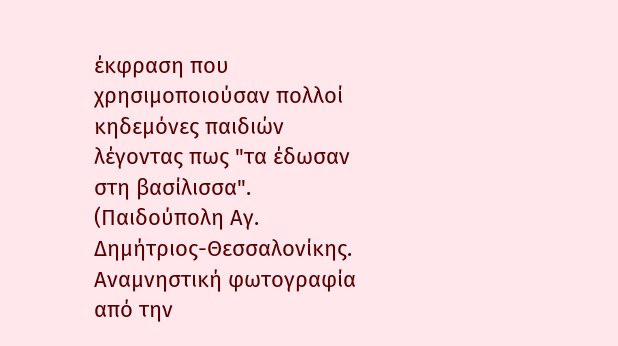έκφραση που χρησιμοποιούσαν πολλοί κηδεμόνες παιδιών λέγοντας πως "τα έδωσαν στη βασίλισσα".
(Παιδούπολη Αγ. Δημήτριος-Θεσσαλονίκης. Αναμνηστική φωτογραφία  από την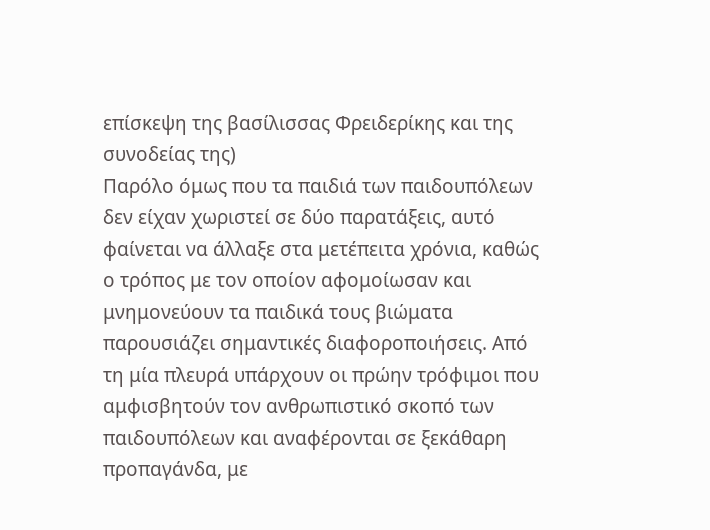επίσκεψη της βασίλισσας Φρειδερίκης και της συνοδείας της)
Παρόλο όμως που τα παιδιά των παιδουπόλεων δεν είχαν χωριστεί σε δύο παρατάξεις, αυτό φαίνεται να άλλαξε στα μετέπειτα χρόνια, καθώς ο τρόπος με τον οποίον αφομοίωσαν και μνημονεύουν τα παιδικά τους βιώματα παρουσιάζει σημαντικές διαφοροποιήσεις. Από τη μία πλευρά υπάρχουν οι πρώην τρόφιμοι που αμφισβητούν τον ανθρωπιστικό σκοπό των παιδουπόλεων και αναφέρονται σε ξεκάθαρη προπαγάνδα, με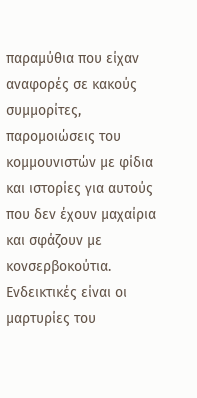παραμύθια που είχαν αναφορές σε κακούς συμμορίτες, παρομοιώσεις του κομμουνιστών με φίδια και ιστορίες για αυτούς που δεν έχουν μαχαίρια και σφάζουν με κονσερβοκούτια. Ενδεικτικές είναι οι μαρτυρίες του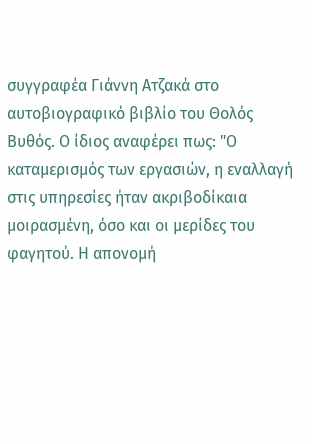συγγραφέα Γιάννη Ατζακά στο αυτοβιογραφικό βιβλίο του Θολός Βυθός. Ο ίδιος αναφέρει πως: "Ο καταμερισμός των εργασιών, η εναλλαγή στις υπηρεσίες ήταν ακριβοδίκαια μοιρασμένη, όσο και οι μερίδες του φαγητού. Η απονομή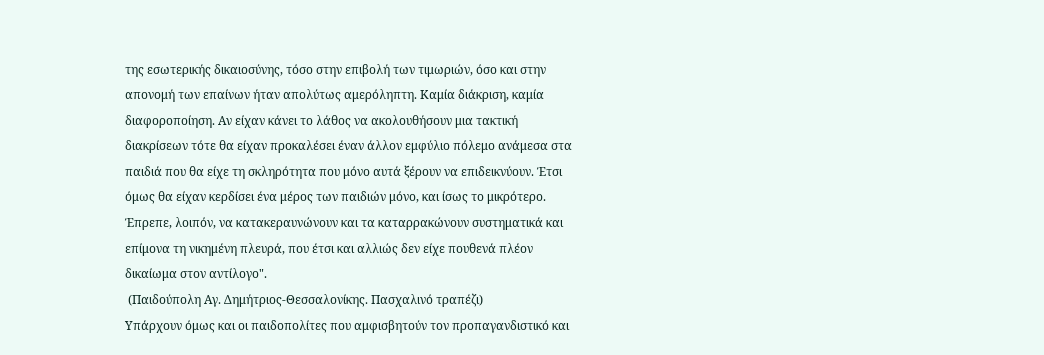της εσωτερικής δικαιοσύνης, τόσο στην επιβολή των τιμωριών, όσο και στην απονομή των επαίνων ήταν απολύτως αμερόληπτη. Καμία διάκριση, καμία διαφοροποίηση. Αν είχαν κάνει το λάθος να ακολουθήσουν μια τακτική διακρίσεων τότε θα είχαν προκαλέσει έναν άλλον εμφύλιο πόλεμο ανάμεσα στα παιδιά που θα είχε τη σκληρότητα που μόνο αυτά ξέρουν να επιδεικνύουν. Έτσι όμως θα είχαν κερδίσει ένα μέρος των παιδιών μόνο, και ίσως το μικρότερο. Έπρεπε, λοιπόν, να κατακεραυνώνουν και τα καταρρακώνουν συστηματικά και επίμονα τη νικημένη πλευρά, που έτσι και αλλιώς δεν είχε πουθενά πλέον δικαίωμα στον αντίλογο".
 (Παιδούπολη Αγ. Δημήτριος-Θεσσαλονίκης. Πασχαλινό τραπέζι)
Υπάρχουν όμως και οι παιδοπολίτες που αμφισβητούν τον προπαγανδιστικό και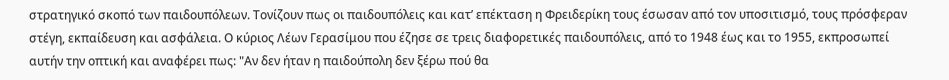στρατηγικό σκοπό των παιδουπόλεων. Τονίζουν πως οι παιδουπόλεις και κατ’ επέκταση η Φρειδερίκη τους έσωσαν από τον υποσιτισμό, τους πρόσφεραν στέγη, εκπαίδευση και ασφάλεια. Ο κύριος Λέων Γερασίμου που έζησε σε τρεις διαφορετικές παιδουπόλεις, από το 1948 έως και το 1955, εκπροσωπεί αυτήν την οπτική και αναφέρει πως: "Αν δεν ήταν η παιδούπολη δεν ξέρω πού θα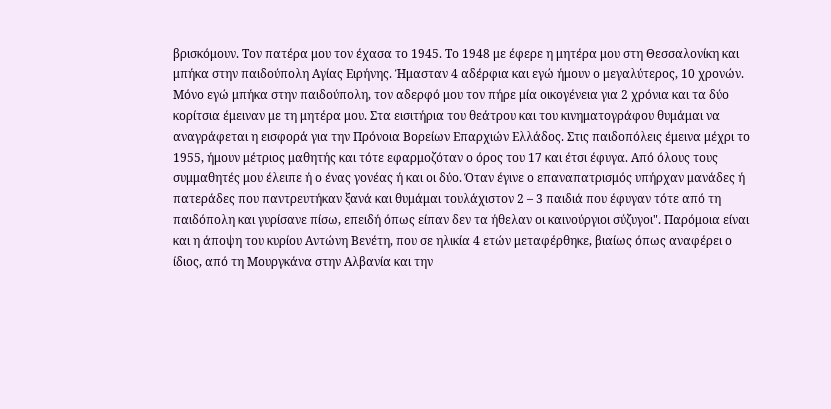βρισκόμουν. Τον πατέρα μου τον έχασα το 1945. Το 1948 με έφερε η μητέρα μου στη Θεσσαλονίκη και μπήκα στην παιδούπολη Αγίας Ειρήνης. Ήμασταν 4 αδέρφια και εγώ ήμουν ο μεγαλύτερος, 10 χρονών. Μόνο εγώ μπήκα στην παιδούπολη, τον αδερφό μου τον πήρε μία οικογένεια για 2 χρόνια και τα δύο κορίτσια έμειναν με τη μητέρα μου. Στα εισιτήρια του θεάτρου και του κινηματογράφου θυμάμαι να αναγράφεται η εισφορά για την Πρόνοια Βορείων Επαρχιών Ελλάδος. Στις παιδοπόλεις έμεινα μέχρι το 1955, ήμουν μέτριος μαθητής και τότε εφαρμοζόταν ο όρος του 17 και έτσι έφυγα. Από όλους τους συμμαθητές μου έλειπε ή ο ένας γονέας ή και οι δύο. Όταν έγινε ο επαναπατρισμός υπήρχαν μανάδες ή πατεράδες που παντρευτήκαν ξανά και θυμάμαι τουλάχιστον 2 – 3 παιδιά που έφυγαν τότε από τη παιδόπολη και γυρίσανε πίσω, επειδή όπως είπαν δεν τα ήθελαν οι καινούργιοι σύζυγοι". Παρόμοια είναι και η άποψη του κυρίου Αντώνη Βενέτη, που σε ηλικία 4 ετών μεταφέρθηκε, βιαίως όπως αναφέρει ο ίδιος, από τη Μουργκάνα στην Αλβανία και την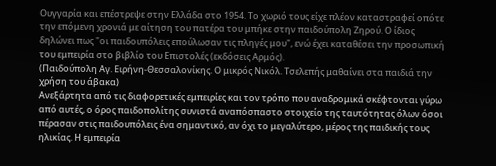Ουγγαρία και επέστρεψε στην Ελλάδα στο 1954. Το χωριό τους είχε πλέον καταστραφεί οπότε την επόμενη χρονιά με αίτηση του πατέρα του μπήκε στην παιδούπολη Ζηρού. Ο ίδιος δηλώνει πως "οι παιδουπόλεις επούλωσαν τις πληγές μου", ενώ έχει καταθέσει την προσωπική του εμπειρία στο βιβλίο του Επιστολές (εκδόσεις Αρμός).
(Παιδούπολη Αγ. Ειρήνη-Θεσσαλονίκης. Ο μικρός Νικόλ. Τσελεπής μαθαίνει στα παιδιά την χρήση του άβακα)
Ανεξάρτητα από τις διαφορετικές εμπειρίες και τον τρόπο που αναδρομικά σκέφτονται γύρω από αυτές, ο όρος παιδοπολίτης συνιστά αναπόσπαστο στοιχείο της ταυτότητας όλων όσοι πέρασαν στις παιδουπόλεις ένα σημαντικό, αν όχι το μεγαλύτερο, μέρος της παιδικής τους ηλικίας. Η εμπειρία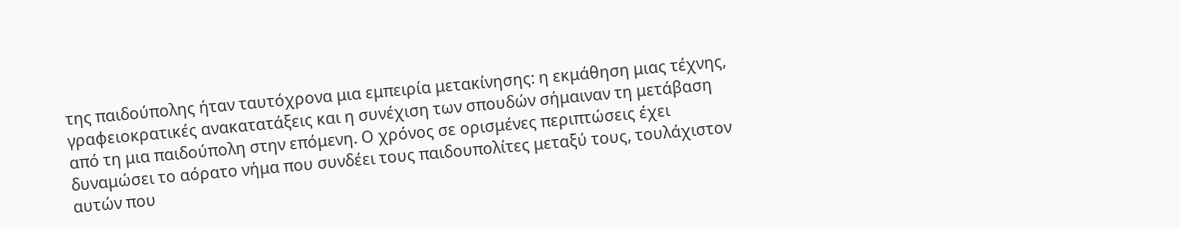της παιδούπολης ήταν ταυτόχρονα μια εμπειρία μετακίνησης: η εκμάθηση μιας τέχνης, γραφειοκρατικές ανακατατάξεις και η συνέχιση των σπουδών σήμαιναν τη μετάβαση από τη μια παιδούπολη στην επόμενη. Ο χρόνος σε ορισμένες περιπτώσεις έχει δυναμώσει το αόρατο νήμα που συνδέει τους παιδουπολίτες μεταξύ τους, τουλάχιστον αυτών που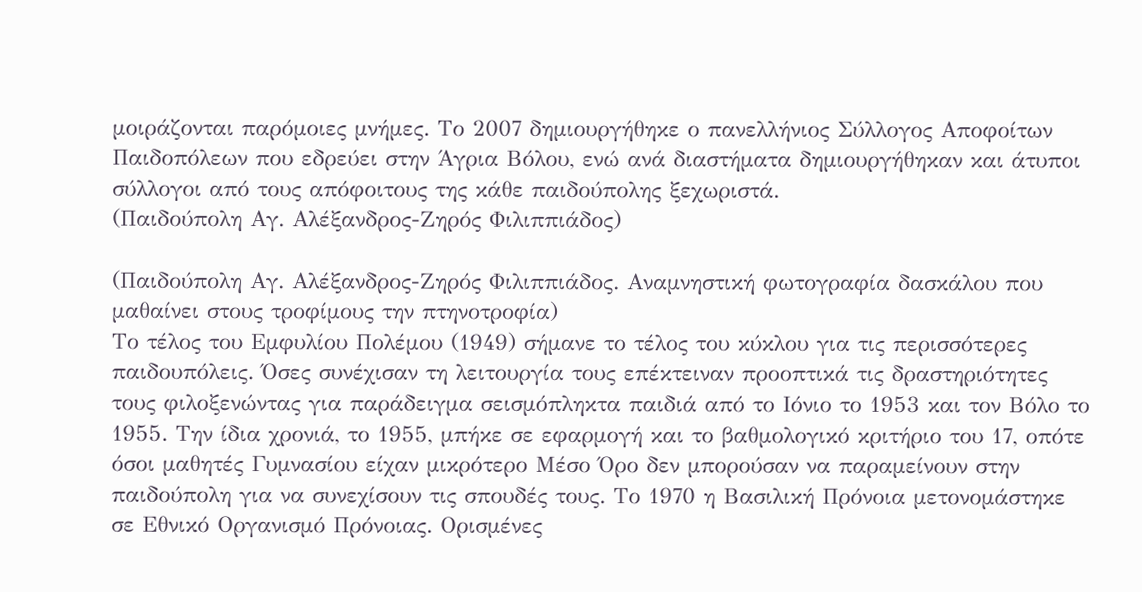μοιράζονται παρόμοιες μνήμες. Το 2007 δημιουργήθηκε ο πανελλήνιος Σύλλογος Αποφοίτων Παιδοπόλεων που εδρεύει στην Άγρια Βόλου, ενώ ανά διαστήματα δημιουργήθηκαν και άτυποι σύλλογοι από τους απόφοιτους της κάθε παιδούπολης ξεχωριστά.
(Παιδούπολη Αγ. Αλέξανδρος-Ζηρός Φιλιππιάδος)

(Παιδούπολη Αγ. Αλέξανδρος-Ζηρός Φιλιππιάδος. Αναμνηστική φωτογραφία δασκάλου που μαθαίνει στους τροφίμους την πτηνοτροφία)
Το τέλος του Εμφυλίου Πολέμου (1949) σήμανε το τέλος του κύκλου για τις περισσότερες παιδουπόλεις. Όσες συνέχισαν τη λειτουργία τους επέκτειναν προοπτικά τις δραστηριότητες τους φιλοξενώντας για παράδειγμα σεισμόπληκτα παιδιά από το Ιόνιο το 1953 και τον Βόλο το 1955. Την ίδια χρονιά, το 1955, μπήκε σε εφαρμογή και το βαθμολογικό κριτήριο του 17, οπότε όσοι μαθητές Γυμνασίου είχαν μικρότερο Μέσο Όρο δεν μπορούσαν να παραμείνουν στην παιδούπολη για να συνεχίσουν τις σπουδές τους. Το 1970 η Βασιλική Πρόνοια μετονομάστηκε σε Εθνικό Οργανισμό Πρόνοιας. Ορισμένες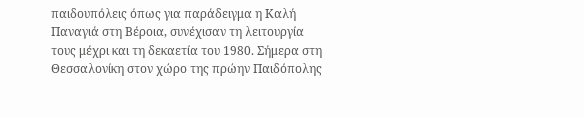παιδουπόλεις όπως για παράδειγμα η Καλή Παναγιά στη Βέροια, συνέχισαν τη λειτουργία τους μέχρι και τη δεκαετία του 1980. Σήμερα στη Θεσσαλονίκη στον χώρο της πρώην Παιδόπολης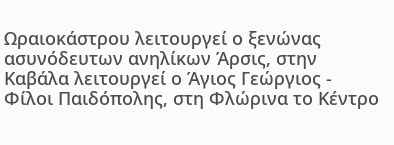Ωραιοκάστρου λειτουργεί ο ξενώνας ασυνόδευτων ανηλίκων Άρσις, στην Καβάλα λειτουργεί ο Άγιος Γεώργιος - Φίλοι Παιδόπολης, στη Φλώρινα το Κέντρο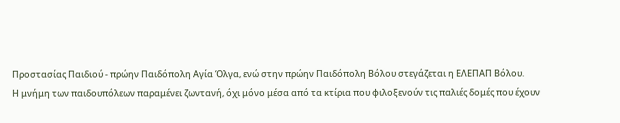Προστασίας Παιδιού - πρώην Παιδόπολη Αγία Όλγα, ενώ στην πρώην Παιδόπολη Βόλου στεγάζεται η ΕΛΕΠΑΠ Βόλου.
Η μνήμη των παιδουπόλεων παραμένει ζωντανή, όχι μόνο μέσα από τα κτίρια που φιλοξενούν τις παλιές δομές που έχουν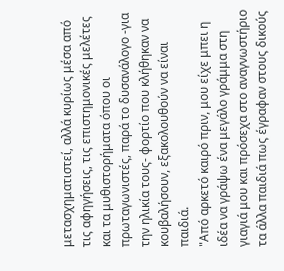μετασχηματιστεί, αλλά κυρίως μέσα από τις αφηγήσεις, τις επιστημονικές μελέτες και τα μυθιστορήματα όπου οι πρωταγωνιστές, παρά το δυσανάλογο -για την ηλικία τους- φορτίο που κλήθηκαν να κουβαλήσουν, εξακολουθούν να είναι παιδιά.
"Από αρκετό καιρό πριν, μου είχε μπει η ιδέα να γράψω ένα μεγάλο γράμμα στη γιαγιά μου και πρόσεχα στο αναγνωστήριο τα άλλα παιδιά πως έγραφαν στους δικούς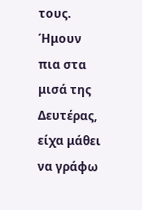τους. Ήμουν πια στα μισά της Δευτέρας, είχα μάθει να γράφω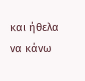και ήθελα να κάνω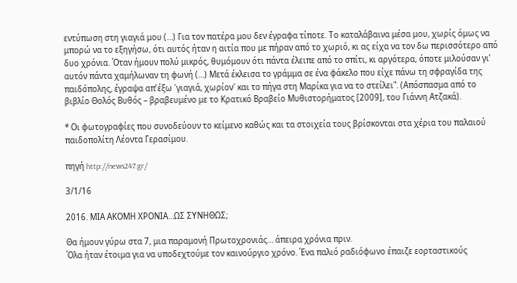εντύπωση στη γιαγιά μου (…) Για τον πατέρα μου δεν έγραφα τίποτε. Το καταλάβαινα μέσα μου, χωρίς όμως να μπορώ να το εξηγήσω, ότι αυτός ήταν η αιτία που με πήραν από το χωριό, κι ας είχα να τον δω περισσότερο από δυο χρόνια. Όταν ήμουν πολύ μικρός, θυμόμουν ότι πάντα έλειπε από το σπίτι, κι αργότερα, όποτε μιλούσαν γι’ αυτόν πάντα χαμήλωναν τη φωνή (…) Μετά έκλεισα το γράμμα σε ένα φάκελο που είχε πάνω τη σφραγίδα της παιδόπολης, έγραψα απ’έξω 'γιαγιά, χωρίον' και το πήγα στη Μαρίκα για να το στείλει". (Απόσπασμα από το βιβλίο Θολός Βυθός – βραβευμένο με το Κρατικό Βραβείο Μυθιστορήματος [2009], του Γιάννη Ατζακά).

* Οι φωτογραφίες που συνοδεύουν το κείμενο καθώς και τα στοιχεία τους βρίσκονται στα χέρια του παλαιού παιδοπολίτη Λέοντα Γερασίμου.

πηγή http://news247.gr/

3/1/16

2016. ΜΙΑ ΑΚΟΜΗ ΧΡΟΝΙΑ…ΩΣ ΣΥΝΗΘΩΣ;

Θα ήμουν γύρω στα 7, μια παραμονή Πρωτοχρονιάς… άπειρα χρόνια πριν.
Όλα ήταν έτοιμα για να υποδεχτούμε τον καινούργιο χρόνο. Ένα παλιό ραδιόφωνο έπαιζε εορταστικούς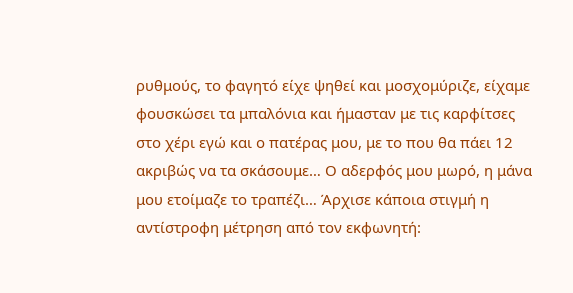ρυθμούς, το φαγητό είχε ψηθεί και μοσχομύριζε, είχαμε φουσκώσει τα μπαλόνια και ήμασταν με τις καρφίτσες στο χέρι εγώ και ο πατέρας μου, με το που θα πάει 12 ακριβώς να τα σκάσουμε… Ο αδερφός μου μωρό, η μάνα μου ετοίμαζε το τραπέζι… Άρχισε κάποια στιγμή η αντίστροφη μέτρηση από τον εκφωνητή: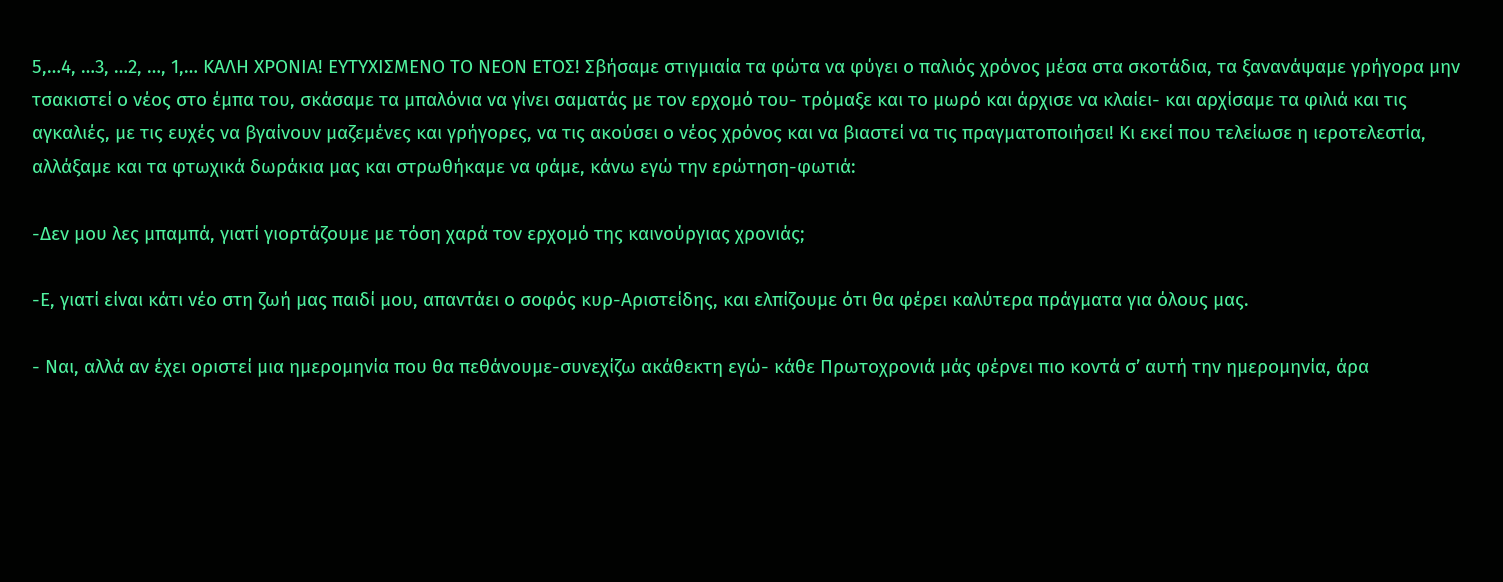5,…4, …3, …2, …, 1,… ΚΑΛΗ ΧΡΟΝΙΑ! ΕΥΤΥΧΙΣΜΕΝΟ ΤΟ ΝΕΟΝ ΕΤΟΣ! Σβήσαμε στιγμιαία τα φώτα να φύγει ο παλιός χρόνος μέσα στα σκοτάδια, τα ξανανάψαμε γρήγορα μην τσακιστεί ο νέος στο έμπα του, σκάσαμε τα μπαλόνια να γίνει σαματάς με τον ερχομό του- τρόμαξε και το μωρό και άρχισε να κλαίει- και αρχίσαμε τα φιλιά και τις αγκαλιές, με τις ευχές να βγαίνουν μαζεμένες και γρήγορες, να τις ακούσει ο νέος χρόνος και να βιαστεί να τις πραγματοποιήσει! Κι εκεί που τελείωσε η ιεροτελεστία, αλλάξαμε και τα φτωχικά δωράκια μας και στρωθήκαμε να φάμε, κάνω εγώ την ερώτηση-φωτιά:

-Δεν μου λες μπαμπά, γιατί γιορτάζουμε με τόση χαρά τον ερχομό της καινούργιας χρονιάς;

-Ε, γιατί είναι κάτι νέο στη ζωή μας παιδί μου, απαντάει ο σοφός κυρ-Αριστείδης, και ελπίζουμε ότι θα φέρει καλύτερα πράγματα για όλους μας.

- Ναι, αλλά αν έχει οριστεί μια ημερομηνία που θα πεθάνουμε-συνεχίζω ακάθεκτη εγώ- κάθε Πρωτοχρονιά μάς φέρνει πιο κοντά σ’ αυτή την ημερομηνία, άρα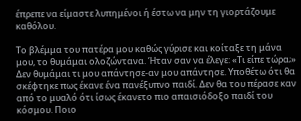έπρεπε να είμαστε λυπημένοι ή έστω να μην τη γιορτάζουμε καθόλου.

Το βλέμμα του πατέρα μου καθώς γύρισε και κοίταξε τη μάνα μου, το θυμάμαι ολοζώντανα. Ήταν σαν να έλεγε: «Τι είπε τώρα;» Δεν θυμάμαι τι μου απάντησε-αν μου απάντησε. Υποθέτω ότι θα σκέφτηκε πως έκανε ένα πανέξυπνο παιδί. Δεν θα του πέρασε καν από το μυαλό ότι ίσως έκανετο πιο απαισιόδοξο παιδί του κόσμου. Ποιο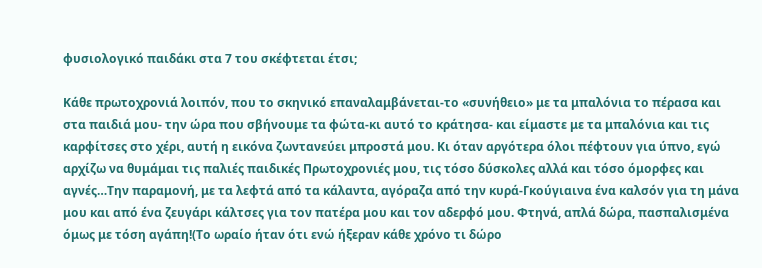φυσιολογικό παιδάκι στα 7 του σκέφτεται έτσι;

Κάθε πρωτοχρονιά λοιπόν, που το σκηνικό επαναλαμβάνεται-το «συνήθειο» με τα μπαλόνια το πέρασα και στα παιδιά μου- την ώρα που σβήνουμε τα φώτα-κι αυτό το κράτησα- και είμαστε με τα μπαλόνια και τις καρφίτσες στο χέρι, αυτή η εικόνα ζωντανεύει μπροστά μου. Κι όταν αργότερα όλοι πέφτουν για ύπνο, εγώ αρχίζω να θυμάμαι τις παλιές παιδικές Πρωτοχρονιές μου, τις τόσο δύσκολες αλλά και τόσο όμορφες και αγνές…Την παραμονή, με τα λεφτά από τα κάλαντα, αγόραζα από την κυρά-Γκούγιαινα ένα καλσόν για τη μάνα μου και από ένα ζευγάρι κάλτσες για τον πατέρα μου και τον αδερφό μου. Φτηνά, απλά δώρα, πασπαλισμένα όμως με τόση αγάπη!(Το ωραίο ήταν ότι ενώ ήξεραν κάθε χρόνο τι δώρο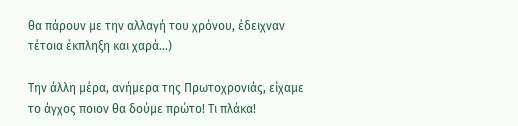θα πάρουν με την αλλαγή του χρόνου, έδειχναν τέτοια έκπληξη και χαρά…)

Την άλλη μέρα, ανήμερα της Πρωτοχρονιάς, είχαμε το άγχος ποιον θα δούμε πρώτο! Τι πλάκα!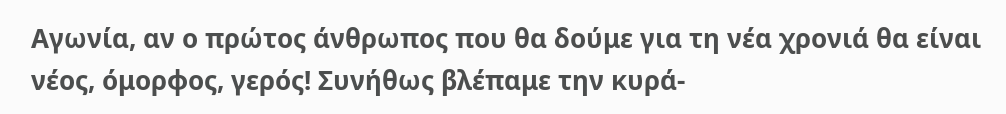Αγωνία, αν ο πρώτος άνθρωπος που θα δούμε για τη νέα χρονιά θα είναι νέος, όμορφος, γερός! Συνήθως βλέπαμε την κυρά-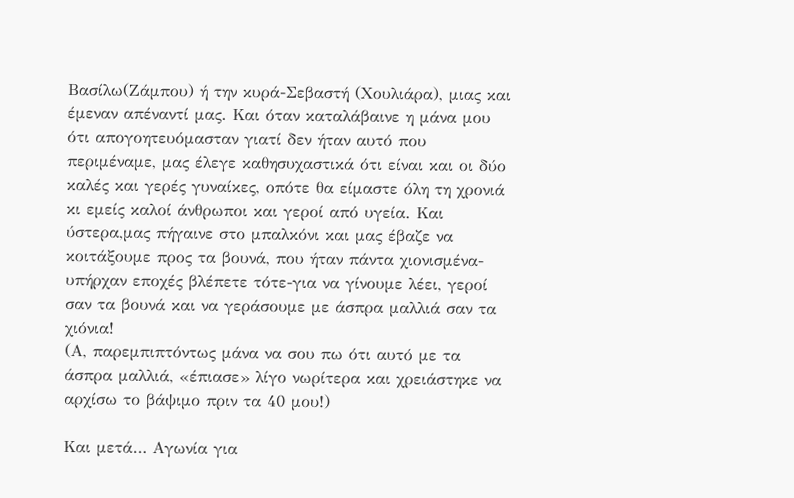Βασίλω(Ζάμπου) ή την κυρά-Σεβαστή (Χουλιάρα), μιας και έμεναν απέναντί μας. Και όταν καταλάβαινε η μάνα μου ότι απογοητευόμασταν γιατί δεν ήταν αυτό που περιμέναμε, μας έλεγε καθησυχαστικά ότι είναι και οι δύο καλές και γερές γυναίκες, οπότε θα είμαστε όλη τη χρονιά κι εμείς καλοί άνθρωποι και γεροί από υγεία. Και ύστερα,μας πήγαινε στο μπαλκόνι και μας έβαζε να κοιτάξουμε προς τα βουνά, που ήταν πάντα χιονισμένα-υπήρχαν εποχές βλέπετε τότε-για να γίνουμε λέει, γεροί σαν τα βουνά και να γεράσουμε με άσπρα μαλλιά σαν τα χιόνια!
(Α, παρεμπιπτόντως μάνα να σου πω ότι αυτό με τα άσπρα μαλλιά, «έπιασε» λίγο νωρίτερα και χρειάστηκε να αρχίσω το βάψιμο πριν τα 40 μου!)

Και μετά… Αγωνία για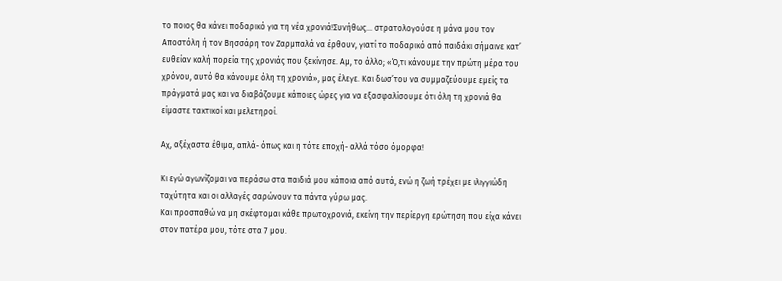το ποιος θα κάνει ποδαρικό για τη νέα χρονιά!Συνήθως… στρατολογούσε η μάνα μου τον Αποστόλη ή τον Βησσάρη τον Ζαρμπαλά να έρθουν, γιατί το ποδαρικό από παιδάκι σήμαινε κατ’ ευθείαν καλή πορεία της χρονιάς που ξεκίνησε. Αμ, το άλλο; «Ό,τι κάνουμε την πρώτη μέρα του χρόνου, αυτό θα κάνουμε όλη τη χρονιά», μας έλεγε. Και δωσ’του να συμμαζεύουμε εμείς τα πράγματά μας και να διαβάζουμε κάποιες ώρες για να εξασφαλίσουμε ότι όλη τη χρονιά θα είμαστε τακτικοί και μελετηροί.

Αχ, αξέχαστα έθιμα, απλά- όπως και η τότε εποχή- αλλά τόσο όμορφα!

Κι εγώ αγωνίζομαι να περάσω στα παιδιά μου κάποια από αυτά, ενώ η ζωή τρέχει με ιλιγγιώδη ταχύτητα και οι αλλαγές σαρώνουν τα πάντα γύρω μας.
Και προσπαθώ να μη σκέφτομαι κάθε πρωτοχρονιά, εκείνη την περίεργη ερώτηση που είχα κάνει στον πατέρα μου, τότε στα 7 μου.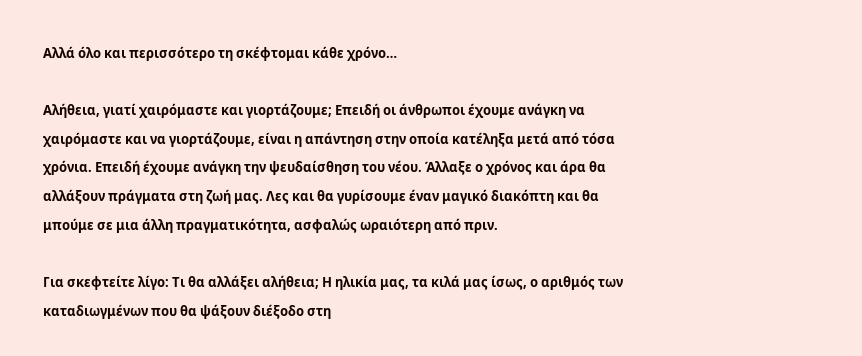Αλλά όλο και περισσότερο τη σκέφτομαι κάθε χρόνο…

Αλήθεια, γιατί χαιρόμαστε και γιορτάζουμε; Επειδή οι άνθρωποι έχουμε ανάγκη να χαιρόμαστε και να γιορτάζουμε, είναι η απάντηση στην οποία κατέληξα μετά από τόσα χρόνια. Επειδή έχουμε ανάγκη την ψευδαίσθηση του νέου. Άλλαξε ο χρόνος και άρα θα αλλάξουν πράγματα στη ζωή μας. Λες και θα γυρίσουμε έναν μαγικό διακόπτη και θα μπούμε σε μια άλλη πραγματικότητα, ασφαλώς ωραιότερη από πριν.

Για σκεφτείτε λίγο: Τι θα αλλάξει αλήθεια; Η ηλικία μας, τα κιλά μας ίσως, ο αριθμός των καταδιωγμένων που θα ψάξουν διέξοδο στη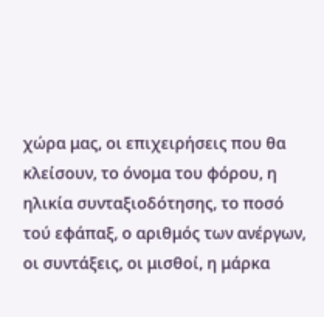χώρα μας, οι επιχειρήσεις που θα κλείσουν, το όνομα του φόρου, η ηλικία συνταξιοδότησης, το ποσό τού εφάπαξ, ο αριθμός των ανέργων, οι συντάξεις, οι μισθοί, η μάρκα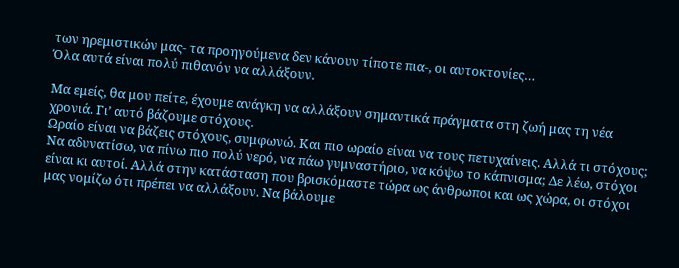των ηρεμιστικών μας- τα προηγούμενα δεν κάνουν τίποτε πια-, οι αυτοκτονίες…
Όλα αυτά είναι πολύ πιθανόν να αλλάξουν.

Μα εμείς, θα μου πείτε, έχουμε ανάγκη να αλλάξουν σημαντικά πράγματα στη ζωή μας τη νέα χρονιά. Γι’ αυτό βάζουμε στόχους.
Ωραίο είναι να βάζεις στόχους, συμφωνώ. Και πιο ωραίο είναι να τους πετυχαίνεις. Αλλά τι στόχους; Να αδυνατίσω, να πίνω πιο πολύ νερό, να πάω γυμναστήριο, να κόψω το κάπνισμα; Δε λέω, στόχοι είναι κι αυτοί. Αλλά στην κατάσταση που βρισκόμαστε τώρα ως άνθρωποι και ως χώρα, οι στόχοι μας νομίζω ότι πρέπει να αλλάξουν. Να βάλουμε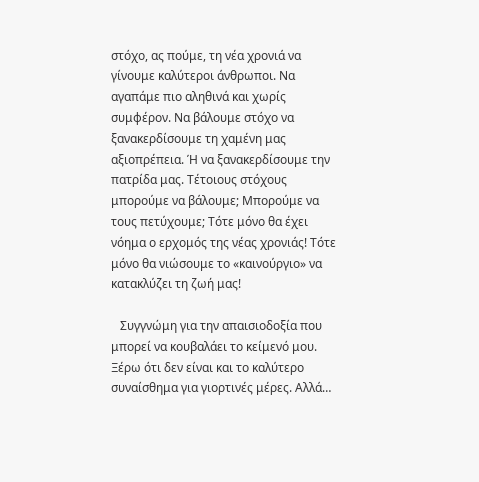στόχο, ας πούμε, τη νέα χρονιά να γίνουμε καλύτεροι άνθρωποι. Να αγαπάμε πιο αληθινά και χωρίς συμφέρον. Να βάλουμε στόχο να ξανακερδίσουμε τη χαμένη μας αξιοπρέπεια. Ή να ξανακερδίσουμε την πατρίδα μας. Τέτοιους στόχους μπορούμε να βάλουμε; Μπορούμε να τους πετύχουμε; Τότε μόνο θα έχει νόημα ο ερχομός της νέας χρονιάς! Τότε μόνο θα νιώσουμε το «καινούργιο» να κατακλύζει τη ζωή μας!

   Συγγνώμη για την απαισιοδοξία που μπορεί να κουβαλάει το κείμενό μου. Ξέρω ότι δεν είναι και το καλύτερο συναίσθημα για γιορτινές μέρες. Αλλά…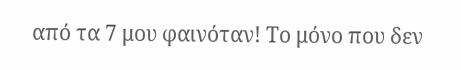από τα 7 μου φαινόταν! Το μόνο που δεν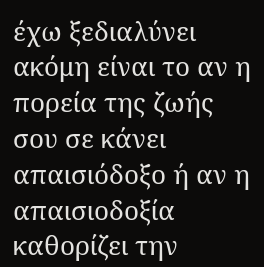έχω ξεδιαλύνει ακόμη είναι το αν η πορεία της ζωής σου σε κάνει απαισιόδοξο ή αν η απαισιοδοξία καθορίζει την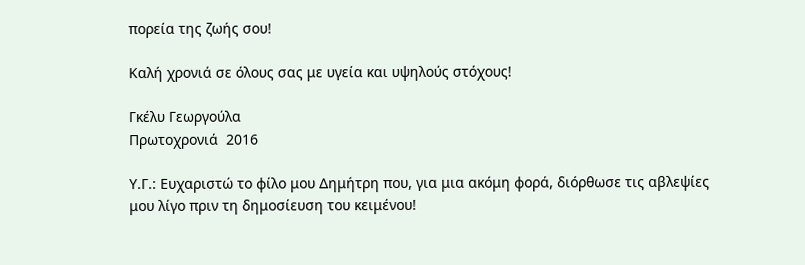πορεία της ζωής σου!

Καλή χρονιά σε όλους σας με υγεία και υψηλούς στόχους!

Γκέλυ Γεωργούλα
Πρωτοχρονιά  2016

Υ.Γ.: Ευχαριστώ το φίλο μου Δημήτρη που, για μια ακόμη φορά, διόρθωσε τις αβλεψίες μου λίγο πριν τη δημοσίευση του κειμένου!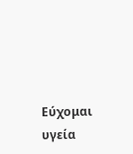Εύχομαι υγεία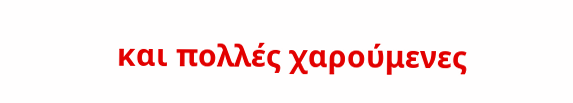και πολλές χαρούμενες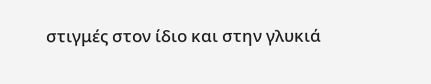στιγμές στον ίδιο και στην γλυκιά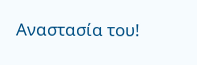Αναστασία του!